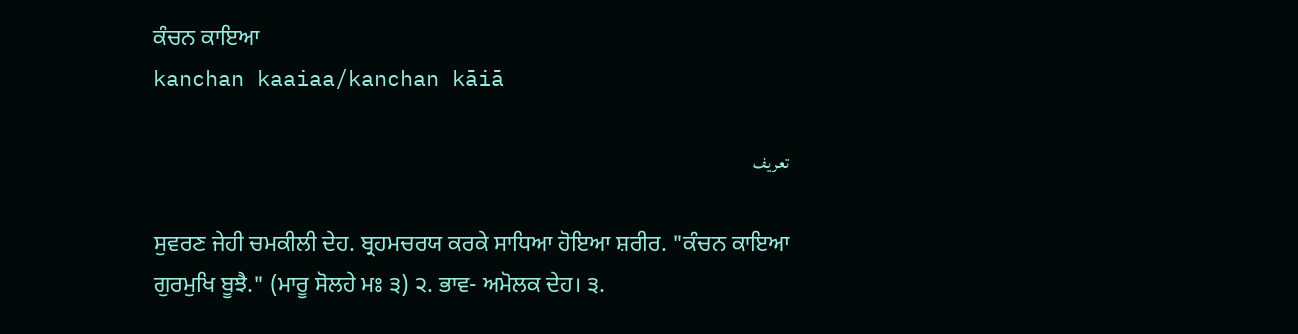ਕੰਚਨ ਕਾਇਆ
kanchan kaaiaa/kanchan kāiā

تعریف

ਸੁਵਰਣ ਜੇਹੀ ਚਮਕੀਲੀ ਦੇਹ. ਬ੍ਰਹਮਚਰਯ ਕਰਕੇ ਸਾਧਿਆ ਹੋਇਆ ਸ਼ਰੀਰ. "ਕੰਚਨ ਕਾਇਆ ਗੁਰਮੁਖਿ ਬੂਝੈ." (ਮਾਰੂ ਸੋਲਹੇ ਮਃ ੩) ੨. ਭਾਵ- ਅਮੋਲਕ ਦੇਹ। ੩.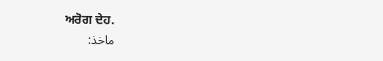ਅਰੋਗ ਦੇਹ.
ماخذ: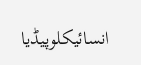انسائیکلوپیڈیا